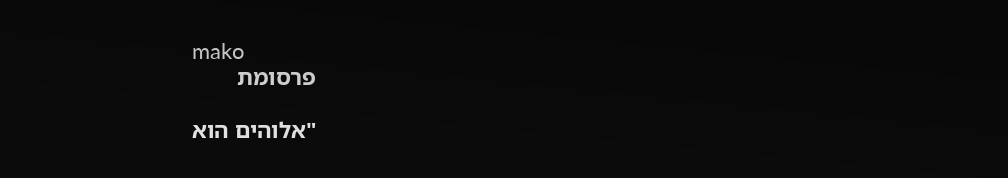mako
פרסומת

"אלוהים הוא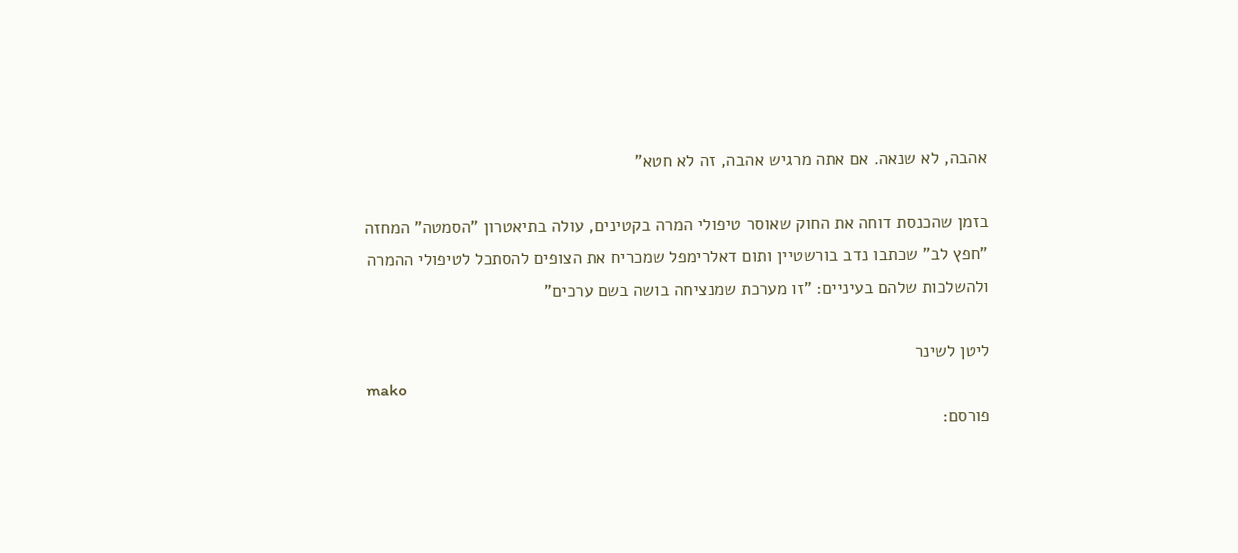אהבה, לא שנאה. אם אתה מרגיש אהבה, זה לא חטא"

בזמן שהכנסת דוחה את החוק שאוסר טיפולי המרה בקטינים, עולה בתיאטרון "הסמטה" המחזה "חפץ לב" שכתבו נדב בורשטיין ותום דאלרימפל שמכריח את הצופים להסתכל לטיפולי ההמרה ולהשלכות שלהם בעיניים: "זו מערכת שמנציחה בושה בשם ערכים"

ליטן לשינר
mako
פורסם: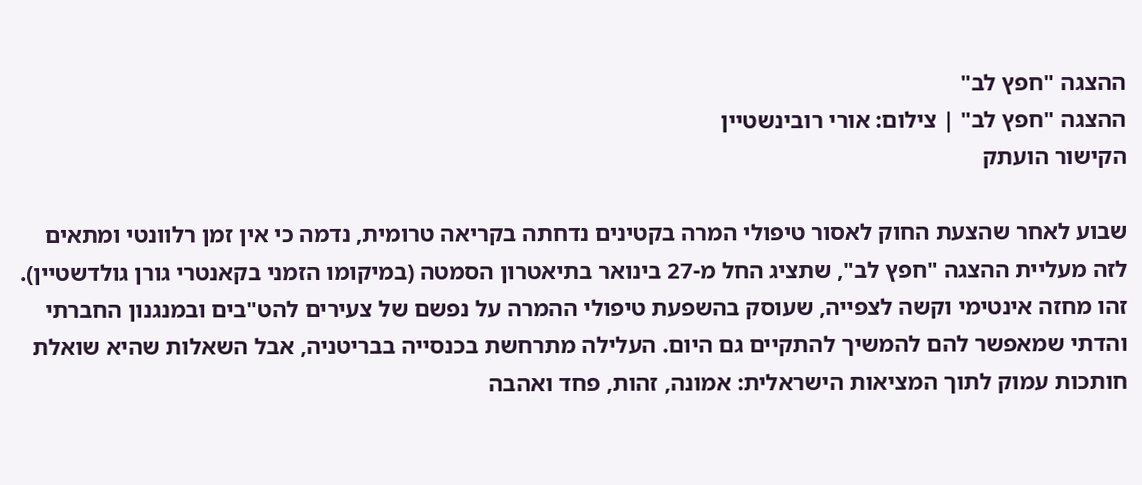ההצגה "חפץ לב"
ההצגה "חפץ לב" | צילום: אורי רובינשטיין
הקישור הועתק

שבוע לאחר שהצעת החוק לאסור טיפולי המרה בקטינים נדחתה בקריאה טרומית, נדמה כי אין זמן רלוונטי ומתאים לזה מעליית ההצגה "חפץ לב", שתציג החל מ-27 בינואר בתיאטרון הסמטה (במיקומו הזמני בקאנטרי גורן גולדשטיין). זהו מחזה אינטימי וקשה לצפייה, שעוסק בהשפעת טיפולי ההמרה על נפשם של צעירים להט"בים ובמנגנון החברתי והדתי שמאפשר להם להמשיך להתקיים גם היום. העלילה מתרחשת בכנסייה בבריטניה, אבל השאלות שהיא שואלת חותכות עמוק לתוך המציאות הישראלית: אמונה, זהות, פחד ואהבה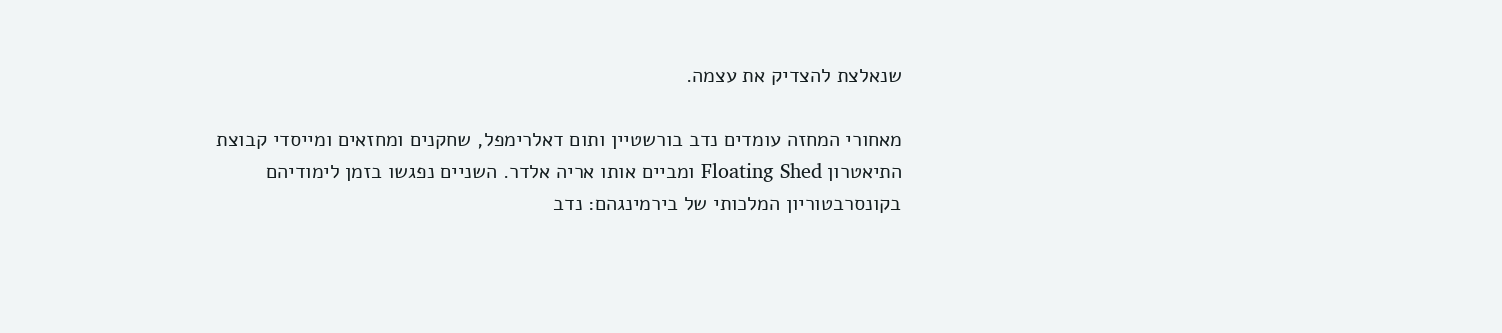שנאלצת להצדיק את עצמה.

מאחורי המחזה עומדים נדב בורשטיין ותום דאלרימפל, שחקנים ומחזאים ומייסדי קבוצת התיאטרון Floating Shed ומביים אותו אריה אלדר. השניים נפגשו בזמן לימודיהם בקונסרבטוריון המלכותי של בירמינגהם: נדב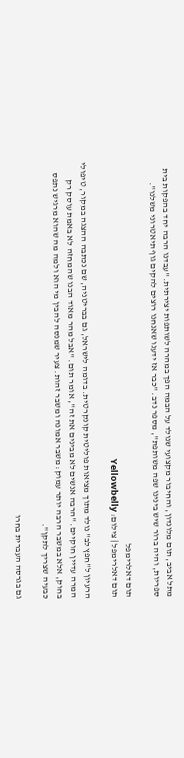מתל אביב, תום מלונדון, והחיבור מקצועי שנולד על הבמה הפך במהרה לשותפות יצירתית. "עבדנו הרבה יחד בהפקות בית ספריות, והיה ברור שיש בינינו שפה משותפת", מספר נדב. "כבר אז ידענו שאנחנו רוצים להקים גוף תיאטרוני משלנו".

תום דאלרימפל
תום דאלרימפל | צילום: Yellowbelly

הרעיון ל"חפץ לב" נולד מתוך מציאות פוליטית קונקרטית. בדומה לישראל, גם בבריטניה, שם נכתבה ההצגה במקור, טיפולי המרה עדיין חוקיים. "הרבה אנשים לא מבינים את זה", אומר תום. "אבל מהר מאוד הבנו שהמחזה לא באמת עוסק רק בחוק, אלא במשבר הרבה יותר עמוק: משבר אמונה ומשבר זהות. צעיר שמנסה להבין מי הוא ולמה מה שהוא מרגיש נתפס כבעיה שצריך לתקן".

גם בגרסה העברית בחרו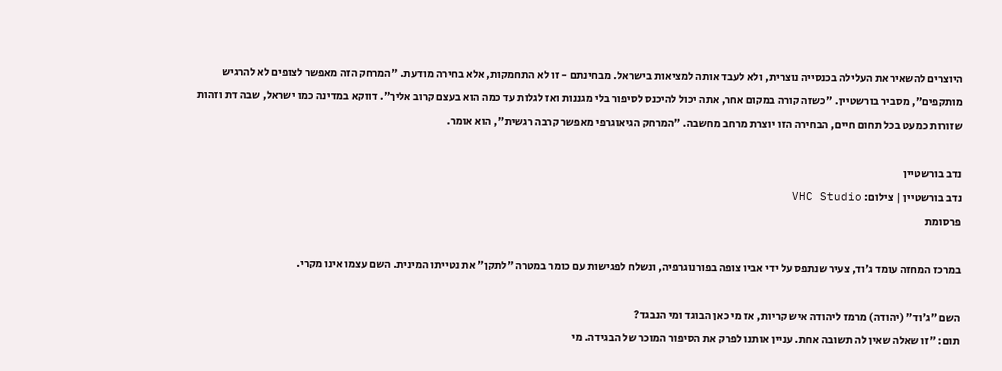היוצרים להשאיר את העלילה בכנסייה נוצרית, ולא לעבד אותה למציאות בישראל. מבחינתם - זו לא התחמקות, אלא בחירה מודעת. "המרחק הזה מאפשר לצופים לא להרגיש מותקפים", מסביר בורשטיין. "כשזה קורה במקום אחר, אתה יכול להיכנס לסיפור בלי מגננות ואז לגלות עד כמה הוא בעצם קרוב אליך". דווקא במדינה כמו ישראל, שבה דת וזהות שזורות כמעט בכל תחום חיים, הבחירה הזו יוצרת מרחב מחשבה. "המרחק הגיאוגרפי מאפשר קרבה רגשית", הוא אומר.

נדב בורשטיין
נדב בורשטיין | צילום: VHC Studio
פרסומת

במרכז המחזה עומד ג׳וד, צעיר שנתפס על ידי אביו צופה בפורנוגרפיה, ונשלח לפגישות עם כומר במטרה "לתקן" את נטייתו המינית. השם עצמו אינו מקרי.

השם "ג’וד" (יהודה) מרמז ליהודה איש קריות, אז מי כאן הבוגד ומי הנבגד?
תום: "זו שאלה שאין לה תשובה אחת. עניין אותנו לפרק את הסיפור המוכר של הבגידה. מי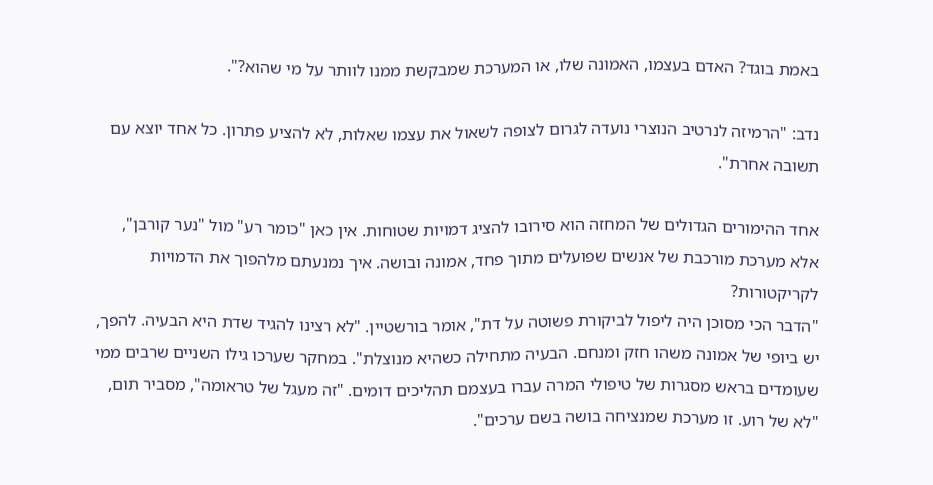באמת בוגד? האדם בעצמו, האמונה שלו, או המערכת שמבקשת ממנו לוותר על מי שהוא?".

נדב: "הרמיזה לנרטיב הנוצרי נועדה לגרום לצופה לשאול את עצמו שאלות, לא להציע פתרון. כל אחד יוצא עם תשובה אחרת".

אחד ההימורים הגדולים של המחזה הוא סירובו להציג דמויות שטוחות. אין כאן "כומר רע" מול "נער קורבן", אלא מערכת מורכבת של אנשים שפועלים מתוך פחד, אמונה ובושה. איך נמנעתם מלהפוך את הדמויות לקריקטורות?
"הדבר הכי מסוכן היה ליפול לביקורת פשוטה על דת", אומר בורשטיין. "לא רצינו להגיד שדת היא הבעיה. להפך, יש ביופי של אמונה משהו חזק ומנחם. הבעיה מתחילה כשהיא מנוצלת". במחקר שערכו גילו השניים שרבים ממי שעומדים בראש מסגרות של טיפולי המרה עברו בעצמם תהליכים דומים. "זה מעגל של טראומה", מסביר תום, "לא של רוע. זו מערכת שמנציחה בושה בשם ערכים".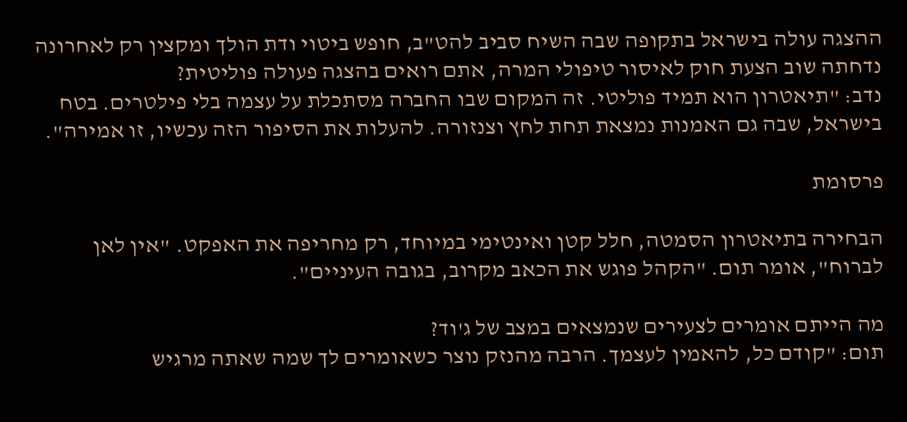ההצגה עולה בישראל בתקופה שבה השיח סביב להט"ב, חופש ביטוי ודת הולך ומקצין רק לאחרונה נדחתה שוב הצעת חוק לאיסור טיפולי המרה, אתם רואים בהצגה פעולה פוליטית?
נדב: "תיאטרון הוא תמיד פוליטי. זה המקום שבו החברה מסתכלת על עצמה בלי פילטרים. בטח בישראל, שבה גם האמנות נמצאת תחת לחץ וצנזורה. להעלות את הסיפור הזה עכשיו, זו אמירה".

פרסומת

הבחירה בתיאטרון הסמטה, חלל קטן ואינטימי במיוחד, רק מחריפה את האפקט. "אין לאן לברוח", אומר תום. "הקהל פוגש את הכאב מקרוב, בגובה העיניים".

מה הייתם אומרים לצעירים שנמצאים במצב של ג'וד?
תום: "קודם כל, להאמין לעצמך. הרבה מהנזק נוצר כשאומרים לך שמה שאתה מרגיש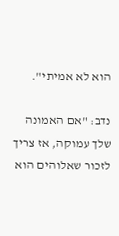הוא לא אמיתי".

נדב: "אם האמונה שלך עמוקה, אז צריך לזכור שאלוהים הוא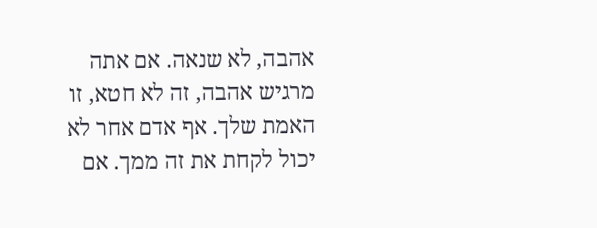אהבה, לא שנאה. אם אתה מרגיש אהבה, זה לא חטא, זו האמת שלך. אף אדם אחר לא יכול לקחת את זה ממך. אם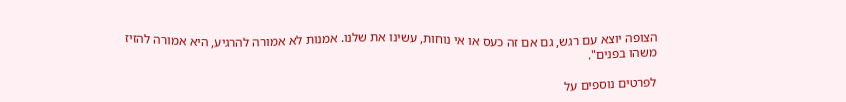הצופה יוצא עם רגש, גם אם זה כעס או אי נוחות, עשינו את שלנו. אמנות לא אמורה להרגיע, היא אמורה להזיז משהו בפנים".

לפרטים נוספים על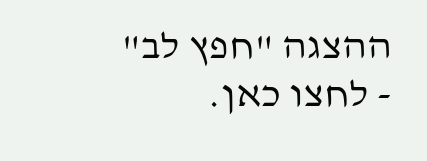ההצגה "חפץ לב" - לחצו כאן.